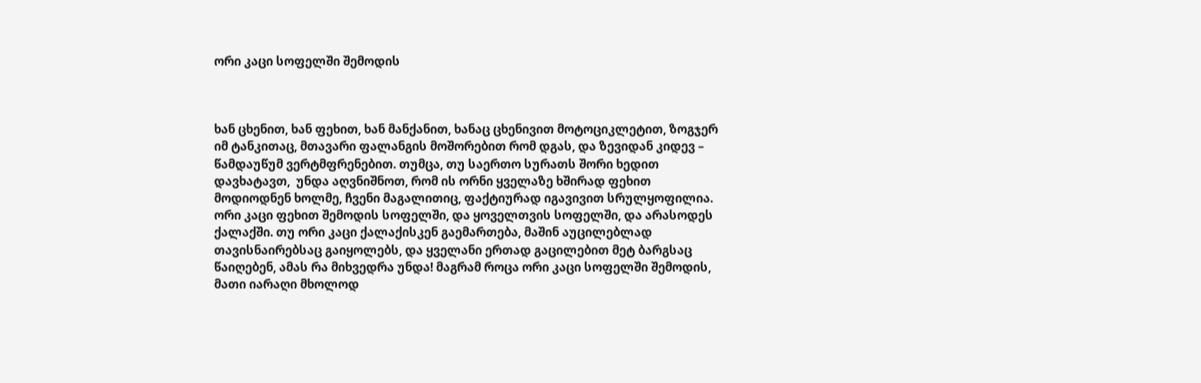ორი კაცი სოფელში შემოდის



ხან ცხენით, ხან ფეხით, ხან მანქანით, ხანაც ცხენივით მოტოციკლეტით, ზოგჯერ იმ ტანკითაც, მთავარი ფალანგის მოშორებით რომ დგას, და ზევიდან კიდევ – წამდაუწუმ ვერტმფრენებით. თუმცა, თუ საერთო სურათს შორი ხედით დავხატავთ,  უნდა აღვნიშნოთ, რომ ის ორნი ყველაზე ხშირად ფეხით მოდიოდნენ ხოლმე, ჩვენი მაგალითიც, ფაქტიურად იგავივით სრულყოფილია. ორი კაცი ფეხით შემოდის სოფელში, და ყოველთვის სოფელში, და არასოდეს ქალაქში. თუ ორი კაცი ქალაქისკენ გაემართება, მაშინ აუცილებლად თავისნაირებსაც გაიყოლებს, და ყველანი ერთად გაცილებით მეტ ბარგსაც წაიღებენ, ამას რა მიხვედრა უნდა! მაგრამ როცა ორი კაცი სოფელში შემოდის, მათი იარაღი მხოლოდ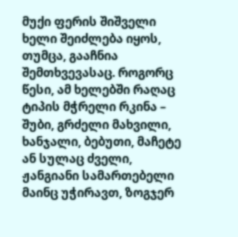მუქი ფერის შიშველი ხელი შეიძლება იყოს, თუმცა, გააჩნია შემთხვევასაც. როგორც წესი, ამ ხელებში რაღაც ტიპის მჭრელი რკინა – შუბი, გრძელი მახვილი, ხანჯალი, ბებუთი, მაჩეტე ან სულაც ძველი, ჟანგიანი სამართებელი მაინც უჭირავთ, ზოგჯერ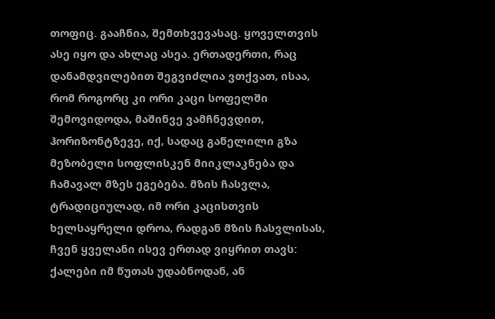თოფიც. გააჩნია, შემთხვევასაც. ყოველთვის ასე იყო და ახლაც ასეა. ერთადერთი, რაც დანამდვილებით შეგვიძლია ვთქვათ, ისაა, რომ როგორც კი ორი კაცი სოფელში შემოვიდოდა, მაშინვე ვამჩნევდით, ჰორიზონტზევე, იქ, სადაც გაწელილი გზა მეზობელი სოფლისკენ მიიკლაკნება და ჩამავალ მზეს ეგებება. მზის ჩასვლა, ტრადიციულად, იმ ორი კაცისთვის ხელსაყრელი დროა, რადგან მზის ჩასვლისას, ჩვენ ყველანი ისევ ერთად ვიყრით თავს: ქალები იმ წუთას უდაბნოდან, ან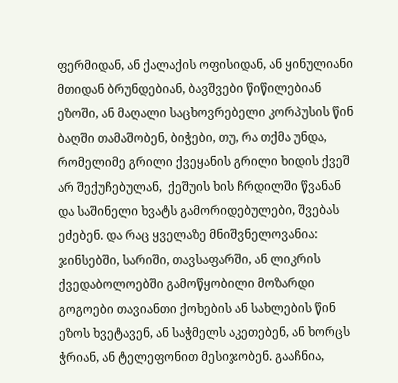ფერმიდან, ან ქალაქის ოფისიდან, ან ყინულიანი მთიდან ბრუნდებიან, ბავშვები წიწილებიან ეზოში, ან მაღალი საცხოვრებელი კორპუსის წინ ბაღში თამაშობენ, ბიჭები, თუ, რა თქმა უნდა, რომელიმე გრილი ქვეყანის გრილი ხიდის ქვეშ არ შექუჩებულან,  ქეშუის ხის ჩრდილში წვანან და საშინელი ხვატს გამორიდებულები, შვებას ეძებენ. და რაც ყველაზე მნიშვნელოვანია: ჯინსებში, სარიში, თავსაფარში, ან ლიკრის ქვედაბოლოებში გამოწყობილი მოზარდი გოგოები თავიანთი ქოხების ან სახლების წინ ეზოს ხვეტავენ, ან საჭმელს აკეთებენ, ან ხორცს ჭრიან, ან ტელეფონით მესიჯობენ. გააჩნია,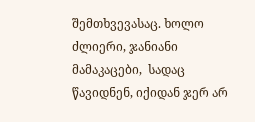შემთხვევასაც. ხოლო ძლიერი, ჯანიანი მამაკაცები,  სადაც წავიდნენ, იქიდან ჯერ არ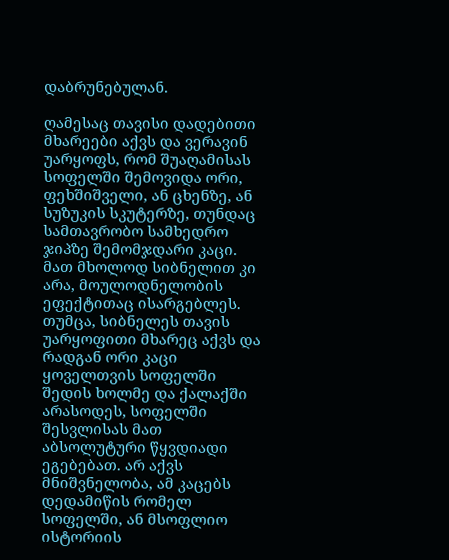დაბრუნებულან.

ღამესაც თავისი დადებითი მხარეები აქვს და ვერავინ უარყოფს, რომ შუაღამისას სოფელში შემოვიდა ორი, ფეხშიშველი, ან ცხენზე, ან სუზუკის სკუტერზე, თუნდაც სამთავრობო სამხედრო ჯიპზე შემომჯდარი კაცი. მათ მხოლოდ სიბნელით კი არა, მოულოდნელობის ეფექტითაც ისარგებლეს. თუმცა, სიბნელეს თავის უარყოფითი მხარეც აქვს და რადგან ორი კაცი ყოველთვის სოფელში შედის ხოლმე და ქალაქში არასოდეს, სოფელში შესვლისას მათ აბსოლუტური წყვდიადი ეგებებათ. არ აქვს მნიშვნელობა, ამ კაცებს  დედამიწის რომელ სოფელში, ან მსოფლიო ისტორიის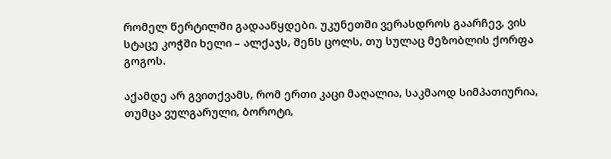რომელ წერტილში გადააწყდები. უკუნეთში ვერასდროს გაარჩევ, ვის სტაცე კოჭში ხელი – ალქაჯს, შენს ცოლს, თუ სულაც მეზობლის ქორფა გოგოს.

აქამდე არ გვითქვამს, რომ ერთი კაცი მაღალია, საკმაოდ სიმპათიურია, თუმცა ვულგარული, ბოროტი,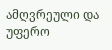ამღვრეული და უფერო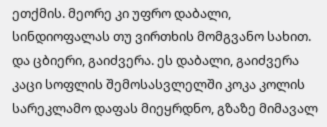ეთქმის. მეორე კი უფრო დაბალი, სინდიოფალას თუ ვირთხის მომგვანო სახით. და ცბიერი, გაიძვერა. ეს დაბალი, გაიძვერა კაცი სოფლის შემოსასვლელში კოკა კოლის სარეკლამო დაფას მიეყრდნო, გზაზე მიმავალ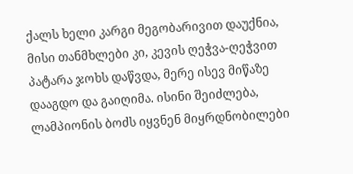ქალს ხელი კარგი მეგობარივით დაუქნია, მისი თანმხლები კი, კევის ღეჭვა-ღეჭვით პატარა ჯოხს დაწვდა, მერე ისევ მიწაზე დააგდო და გაიღიმა. ისინი შეიძლება,  ლამპიონის ბოძს იყვნენ მიყრდნობილები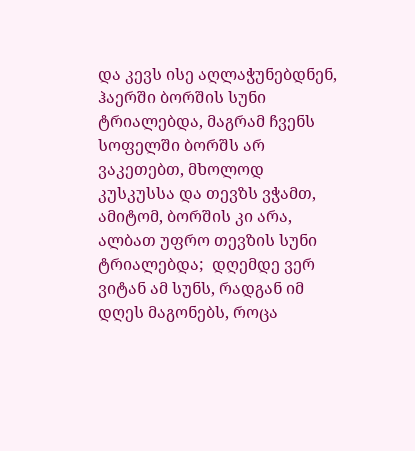და კევს ისე აღლაჭუნებდნენ, ჰაერში ბორშის სუნი ტრიალებდა, მაგრამ ჩვენს სოფელში ბორშს არ ვაკეთებთ, მხოლოდ კუსკუსსა და თევზს ვჭამთ, ამიტომ, ბორშის კი არა, ალბათ უფრო თევზის სუნი ტრიალებდა;  დღემდე ვერ ვიტან ამ სუნს, რადგან იმ დღეს მაგონებს, როცა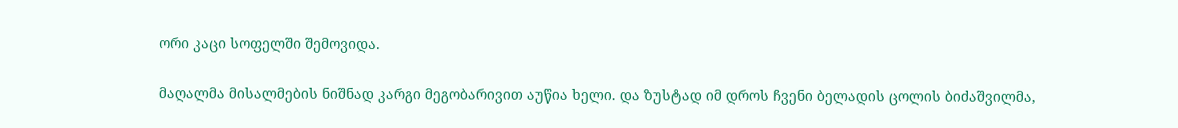ორი კაცი სოფელში შემოვიდა.

მაღალმა მისალმების ნიშნად კარგი მეგობარივით აუწია ხელი. და ზუსტად იმ დროს ჩვენი ბელადის ცოლის ბიძაშვილმა,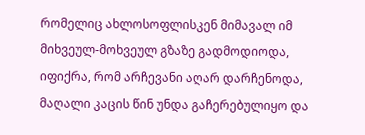რომელიც ახლოსოფლისკენ მიმავალ იმ მიხვეულ-მოხვეულ გზაზე გადმოდიოდა, იფიქრა, რომ არჩევანი აღარ დარჩენოდა, მაღალი კაცის წინ უნდა გაჩერებულიყო და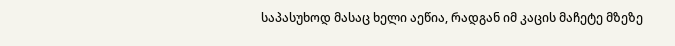საპასუხოდ მასაც ხელი აეწია, რადგან იმ კაცის მაჩეტე მზეზე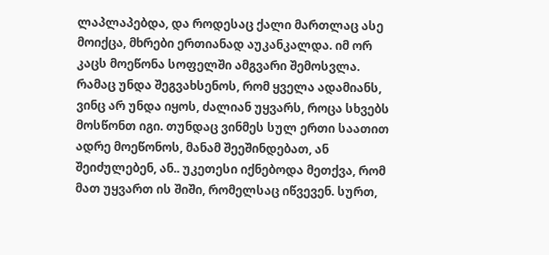ლაპლაპებდა, და როდესაც ქალი მართლაც ასე მოიქცა, მხრები ერთიანად აუკანკალდა. იმ ორ კაცს მოეწონა სოფელში ამგვარი შემოსვლა. რამაც უნდა შეგვახსენოს, რომ ყველა ადამიანს, ვინც არ უნდა იყოს, ძალიან უყვარს, როცა სხვებს მოსწონთ იგი. თუნდაც ვინმეს სულ ერთი საათით ადრე მოეწონოს, მანამ შეეშინდებათ, ან შეიძულებენ, ან.. უკეთესი იქნებოდა მეთქვა, რომ მათ უყვართ ის შიში, რომელსაც იწვევენ. სურთ,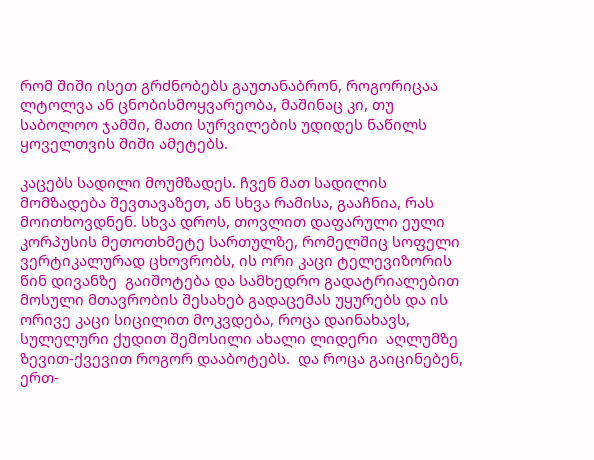რომ შიში ისეთ გრძნობებს გაუთანაბრონ, როგორიცაა ლტოლვა ან ცნობისმოყვარეობა, მაშინაც კი, თუ საბოლოო ჯამში, მათი სურვილების უდიდეს ნაწილს ყოველთვის შიში ამეტებს.

კაცებს სადილი მოუმზადეს. ჩვენ მათ სადილის მომზადება შევთავაზეთ, ან სხვა რამისა, გააჩნია, რას მოითხოვდნენ. სხვა დროს, თოვლით დაფარული ეული კორპუსის მეთოთხმეტე სართულზე, რომელშიც სოფელი ვერტიკალურად ცხოვრობს, ის ორი კაცი ტელევიზორის წინ დივანზე  გაიშოტება და სამხედრო გადატრიალებით მოსული მთავრობის შესახებ გადაცემას უყურებს და ის ორივე კაცი სიცილით მოკვდება, როცა დაინახავს, სულელური ქუდით შემოსილი ახალი ლიდერი  აღლუმზე ზევით-ქვევით როგორ დააბოტებს.  და როცა გაიცინებენ,  ერთ-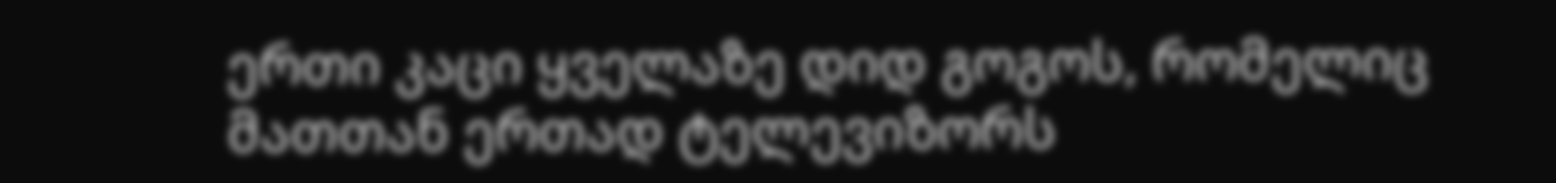ერთი კაცი ყველაზე დიდ გოგოს, რომელიც მათთან ერთად ტელევიზორს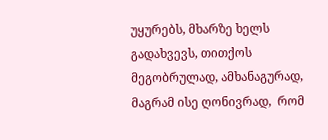უყურებს, მხარზე ხელს გადახვევს, თითქოს მეგობრულად, ამხანაგურად, მაგრამ ისე ღონივრად,  რომ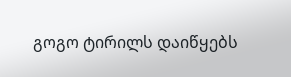გოგო ტირილს დაიწყებს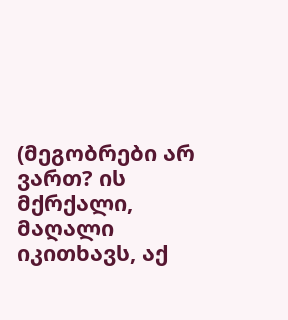(მეგობრები არ ვართ? ის მქრქალი, მაღალი იკითხავს, აქ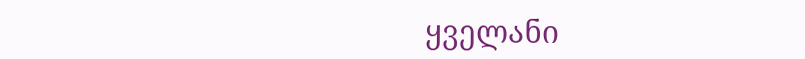ყველანი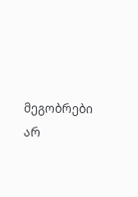მეგობრები არ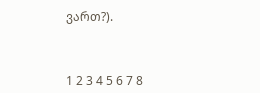ვართ?).



1 2 3 4 5 6 7 8